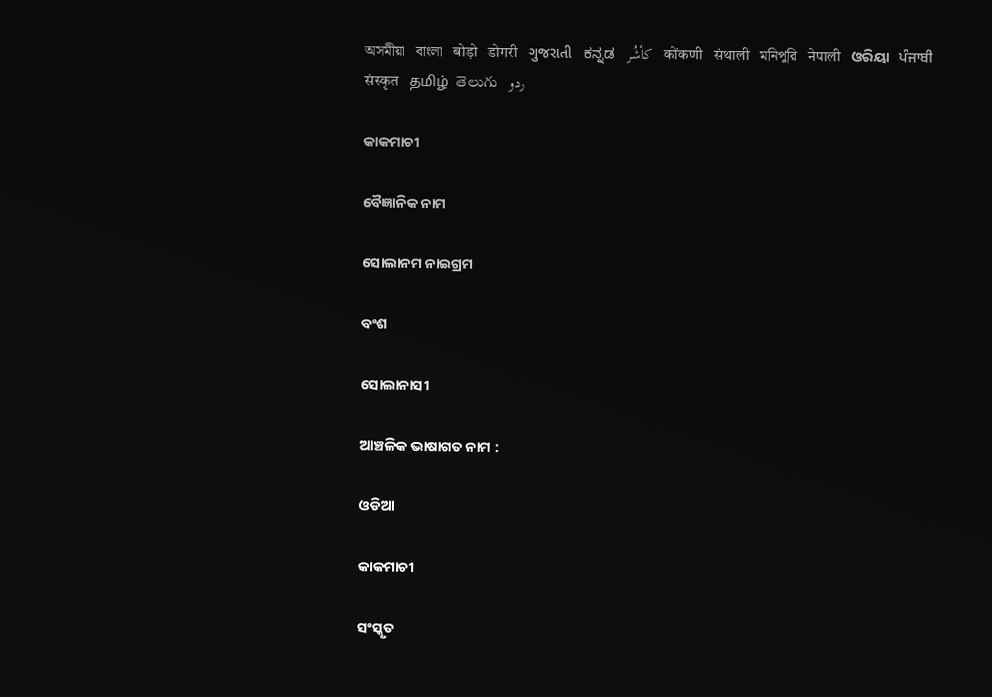অসমীয়া   বাংলা   बोड़ो   डोगरी   ગુજરાતી   ಕನ್ನಡ   كأشُر   कोंकणी   संथाली   মনিপুরি   नेपाली   ଓରିୟା   ਪੰਜਾਬੀ   संस्कृत   தமிழ்  తెలుగు   ردو

କାକମାଚୀ

ବୈଜ୍ଞାନିକ ନାମ

ସୋଲାନମ ନାଇଗ୍ରମ

ବଂଶ

ସୋଲାନାସୀ

ଆଞ୍ଚଳିକ ଭାଷାଗତ ନାମ :

ଓଡିଆ

କାକମାଚୀ

ସଂସ୍କୃତ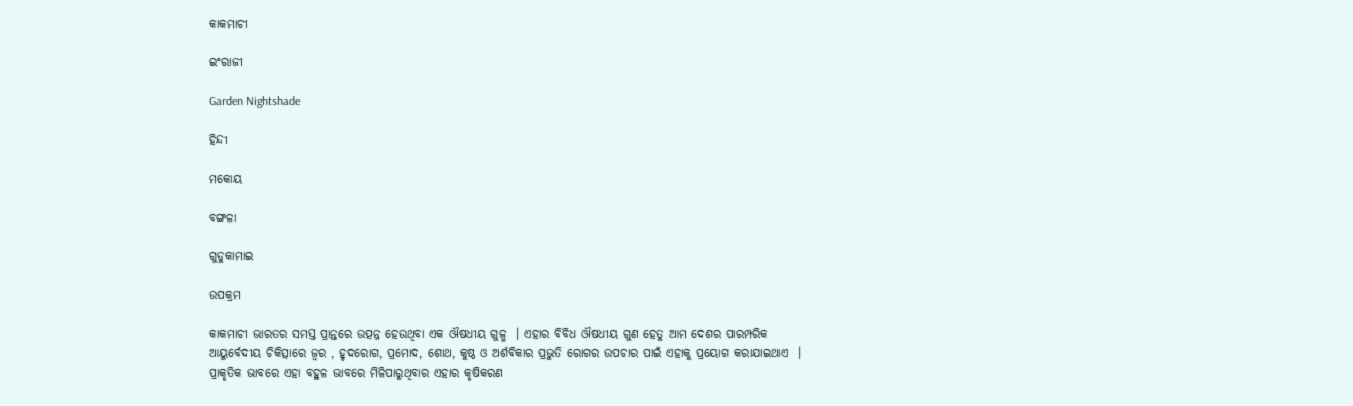କାକମାଚୀ

ଇଂରାଜୀ

Garden Nightshade

ହିନ୍ଦୀ

ମକୋୟ

ବଙ୍ଗଳା

ଗୁଡୁକାମାଇ

ଉପକ୍ରମ

କାକମାଚୀ ଭାରତର ସମସ୍ତ ପ୍ରାନ୍ତରେ ଉତ୍ପନ୍ନ ହେଉଥିବା ଏକ ଔଷଧୀୟ ଗୁଳ୍ମ  । ଏହାର ବିବିଧ ଔଷଧୀୟ ଗୁଣ ହେତୁ ଆମ ଦେଶର ପାରମ୍ପରିକ ଆୟୁର୍ବେଦୀୟ ଚିକିତ୍ସାରେ ଜ୍ଵର , ହୃଦରୋଗ, ପ୍ରମୋଦ, ଶୋଥ, କୁଷ୍ଠ ଓ ଅର୍ଶବିକାର ପ୍ରଭୁତି ରୋଗର ଉପଚାର ପାଇଁ ଏହାକୁ ପ୍ରୟୋଗ କରାଯାଇଥାଏ  । ପ୍ରାକୃତିକ ଭାବରେ ଏହା ବହୁଳ ଭାବରେ ମିଳିପାରୁଥିବାର ଏହାର କୃଷିକରଣ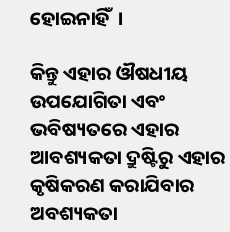ହୋଇନାହିଁ  ।

କିନ୍ତୁ ଏହାର ଔଷଧୀୟ ଉପଯୋଗିତା ଏବଂ ଭବିଷ୍ୟତରେ ଏହାର ଆବଶ୍ୟକତା ଦ୍ରୁଷ୍ଟିରୁ ଏହାର କୃଷିକରଣ କରାଯିବାର ଅବଶ୍ୟକତା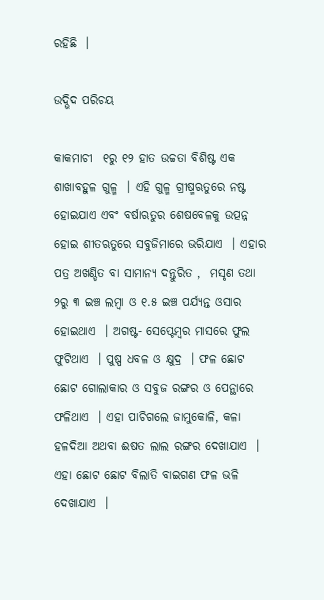ରହିଛି  ।

ଉଦ୍ଭିଦ ପରିଚୟ

କାକମାଚୀ  ୧ରୁ ୧୨ ହାତ ଉଚ୍ଚତା ବିଶିଷ୍ଟ ଏକ ଶାଖାବହୁଳ ଗୁଳ୍ମ  । ଏହି ଗୁଳ୍ମ ଗ୍ରୀଷ୍ମଋତୁରେ ନଷ୍ଟ ହୋଇଯାଏ ଏବଂ ବର୍ଷାଋତୁର ଶେଷବେଳକୁ ଉତ୍ପନ୍ନ ହୋଇ ଶୀତଋତୁରେ ସବୁଜିମାରେ ଭରିଯାଏ  । ଏହାର ପତ୍ର ଅଖଣ୍ଡିତ ବା ସାମାନ୍ୟ ଦନ୍ତୁରିତ ,  ମସୃଣ ତଥା ୨ରୁ ୩ ଇଞ୍ଚ ଲମ୍ବା ଓ ୧.୫ ଇଞ୍ଚ ପର୍ଯ୍ୟନ୍ତ ଓସାର ହୋଇଥାଏ  । ଅଗଷ୍ଟ- ସେପ୍ଟେମ୍ବର ମାସରେ ଫୁଲ ଫୁଟିଥାଏ  । ପୁଷ୍ପ ଧବଳ ଓ କ୍ଷୁଦ୍ର  । ଫଳ ଛୋଟ ଛୋଟ ଗୋଲାକାର ଓ ସବୁଜ ରଙ୍ଗର ଓ ପେନ୍ଥାରେ ଫଳିଥାଏ  । ଏହା ପାଚିଗଲେ ଜାମୁକୋଳି, କଳା ହଳଦିଆ ଅଥବା ଈଷତ ଲାଲ ରଙ୍ଗର ଦେଖାଯାଏ  । ଏହା ଛୋଟ ଛୋଟ ବିଲାତି ବାଇଗଣ ଫଳ ଭଳି ଦେଖାଯାଏ  ।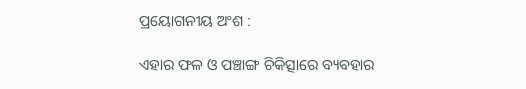ପ୍ରୟୋଗନୀୟ ଅଂଶ :

ଏହାର ଫଳ ଓ ପଞ୍ଚାଙ୍ଗ ଚିକିତ୍ସାରେ ବ୍ୟବହାର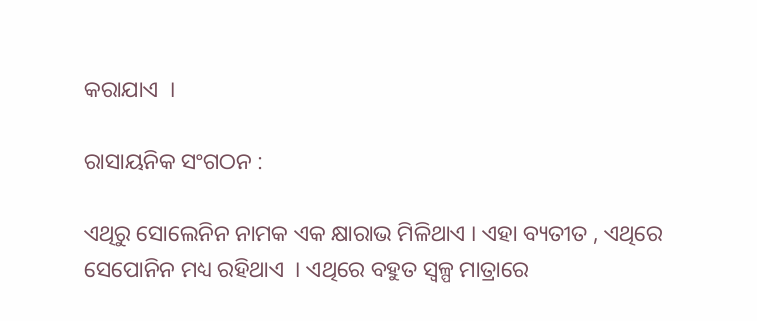କରାଯାଏ  ।

ରାସାୟନିକ ସଂଗଠନ :

ଏଥିରୁ ସୋଲେନିନ ନାମକ ଏକ କ୍ଷାରାଭ ମିଳିଥାଏ । ଏହା ବ୍ୟତୀତ , ଏଥିରେ ସେପୋନିନ ମଧ୍ୟ ରହିଥାଏ  । ଏଥିରେ ବହୁତ ସ୍ୱଳ୍ପ ମାତ୍ରାରେ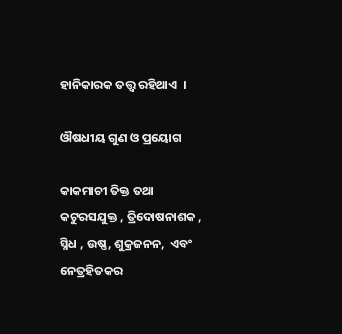ହାନିକାରକ ତତ୍ତ୍ଵ ରହିଥାଏ  ।

ଔଷଧୀୟ ଗୁଣ ଓ ପ୍ରୟୋଗ

କାକମାଚୀ ତିକ୍ତ ତଥା କଟୁରସଯୁକ୍ତ , ତ୍ରିଦୋଷନାଶକ , ସ୍ନିଧ , ଉଷ୍ଣ, ଶୁକ୍ରଜନନ,  ଏବଂ ନେତ୍ରହିତକର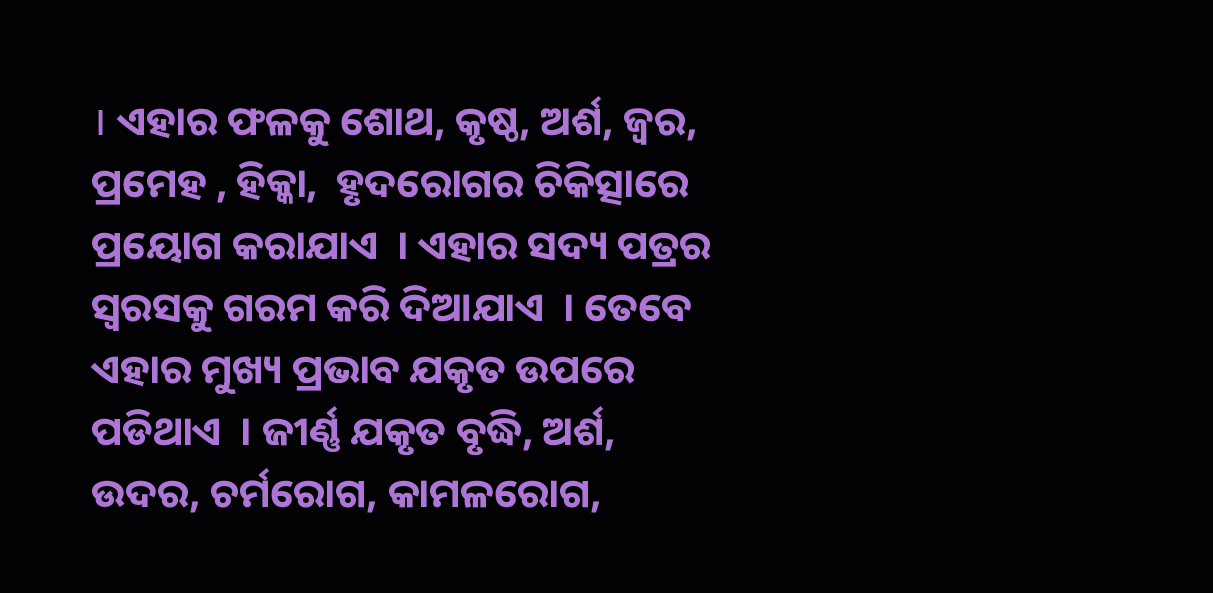। ଏହାର ଫଳକୁ ଶୋଥ, କୃଷ୍ଠ, ଅର୍ଶ, ଜ୍ଵର, ପ୍ରମେହ , ହିକ୍କା,  ହୃଦରୋଗର ଚିକିତ୍ସାରେ ପ୍ରୟୋଗ କରାଯାଏ  । ଏହାର ସଦ୍ୟ ପତ୍ରର ସ୍ଵରସକୁ ଗରମ କରି ଦିଆଯାଏ  । ତେବେ ଏହାର ମୁଖ୍ୟ ପ୍ରଭାବ ଯକୃତ ଉପରେ ପଡିଥାଏ  । ଜୀର୍ଣ୍ଣ ଯକୃତ ବୃଦ୍ଧି, ଅର୍ଶ, ଉଦର, ଚର୍ମରୋଗ, କାମଳରୋଗ,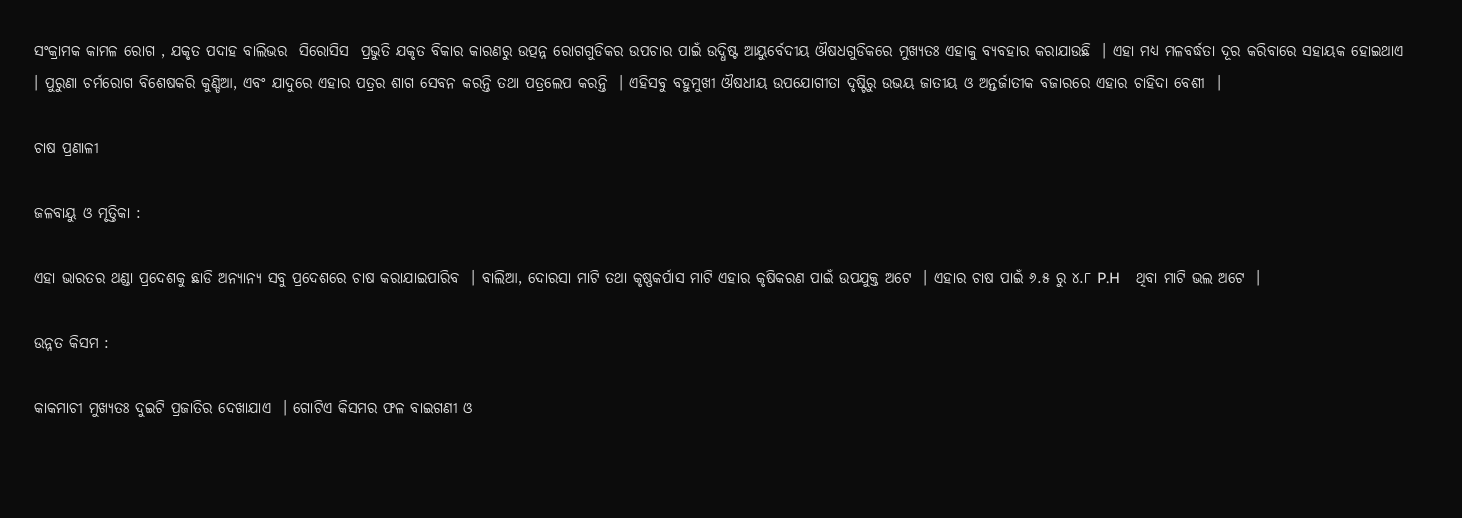ସଂକ୍ରାମକ କାମଳ ରୋଗ , ଯକୃତ ପଦାହ ବାଲିଭର  ସିରୋସିସ  ପ୍ରଭୁତି ଯକୃତ ବିକାର କାରଣରୁ ଉତ୍ପନ୍ନ ରୋଗଗୁଡିକର ଉପଚାର ପାଇଁ ଉଦ୍ଧିଷ୍ଟ ଆୟୁର୍ବେଦୀୟ ଔଷଧଗୁଡିକରେ ମୁଖ୍ୟତଃ ଏହାକୁ ବ୍ୟବହାର କରାଯାଉଛି  । ଏହା ମଧ୍ୟ ମଳବର୍ଦ୍ଧତା ଦୂର କରିବାରେ ସହାୟକ ହୋଇଥାଏ । ପୁରୁଣା ଚର୍ମରୋଗ ବିଶେଷକରି କୁଣ୍ଡିଆ, ଏବଂ ଯାଦୁରେ ଏହାର ପତ୍ରର ଶାଗ ସେବନ କରନ୍ତି ତଥା ପତ୍ରଲେପ କରନ୍ତି  । ଏହିସବୁ ବହୁମୁଖୀ ଔଷଧୀୟ ଉପଯୋଗୀତା ଦୃଷ୍ଟିରୁ ଉଭୟ ଜାତୀୟ ଓ ଅନ୍ତର୍ଜାତୀକ ବଜାରରେ ଏହାର ଚାହିଦା ବେଶୀ  ।

ଚାଷ ପ୍ରଣାଳୀ

ଜଳବାୟୁ ଓ ମୃତ୍ତିକା :

ଏହା ଭାରତର ଥଣ୍ଡା ପ୍ରଦେଶକୁ ଛାଡି ଅନ୍ୟାନ୍ୟ ସବୁ ପ୍ରଦେଶରେ ଚାଷ କରାଯାଇପାରିବ  । ବାଲିଆ, ଦୋରସା ମାଟି ତଥା କୃଷ୍ଣକର୍ପାସ ମାଟି ଏହାର କୃଷିକରଣ ପାଇଁ ଉପଯୁକ୍ତ ଅଟେ  । ଏହାର ଚାଷ ପାଇଁ ୬.୫ ରୁ ୪.୮ P.H    ଥିବା ମାଟି ଭଲ ଅଟେ  ।

ଉନ୍ନତ କିସମ :

କାକମାଚୀ ମୁଖ୍ୟତଃ ଦୁଇଟି ପ୍ରଜାତିର ଦେଖାଯାଏ  । ଗୋଟିଏ କିସମର ଫଳ ବାଇଗଣୀ ଓ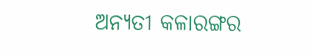ଅନ୍ୟତୀ କଳାରଙ୍ଗର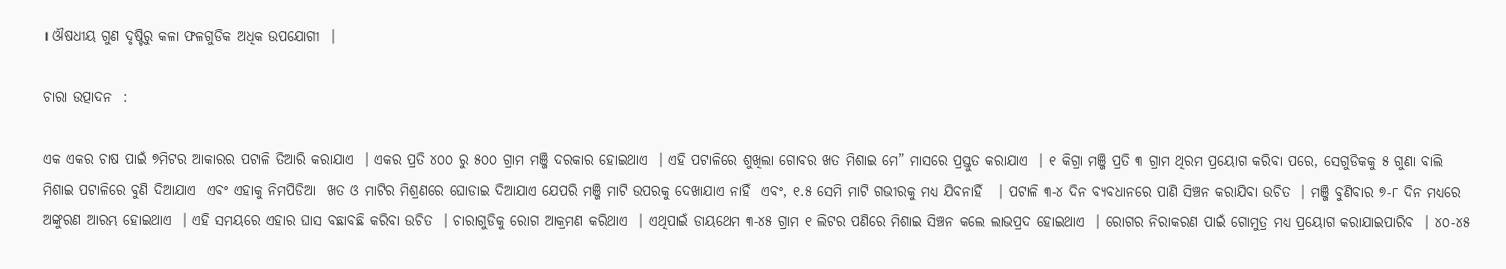। ଔଷଧୀୟ ଗୁଣ ଦୃଷ୍ଟିରୁ କଳା ଫଳଗୁଡିକ ଅଧିକ ଉପଯୋଗୀ  ।

ଚାରା ଉତ୍ପାଦନ  :

ଏକ ଏକର ଚାଷ ପାଇଁ ୭ମିଟର ଆକାରର ପଟାଳି ତିଆରି କରାଯାଏ  । ଏକର ପ୍ରତି ୪୦୦ ରୁ ୫୦୦ ଗ୍ରାମ ମଞ୍ଜି ଦରକାର ହୋଇଥାଏ  । ଏହି ପଟାଳିରେ ଶୁଖିଲା ଗୋବର ଖତ ମିଶାଇ ମେ” ମାସରେ ପ୍ରସ୍ତୁତ କରାଯାଏ  । ୧ କିଗ୍ରା ମଞ୍ଜି ପ୍ରତି ୩ ଗ୍ରାମ ଥିରମ ପ୍ରୟୋଗ କରିବା ପରେ, ସେଗୁଡିକକୁ ୫ ଗୁଣା ବାଲି ମିଶାଇ ପଟାଳିରେ ବୁଣି ଦିଆଯାଏ  ଏବଂ ଏହାକୁ ନିମପିଡିଆ  ଖତ ଓ ମାଟିର ମିଶ୍ରଣରେ ଘୋଡାଇ ଦିଆଯାଏ ଯେପରି ମଞ୍ଜି ମାଟି ଉପରକୁ ଦେଖାଯାଏ ନାହିଁ  ଏବଂ, ୧.୫ ସେମି ମାଟି ଗଭୀରକୁ ମଧ୍ୟ ଯିବନାହିଁ   । ପଟାଳି ୩-୪ ଦିନ ବ୍ୟବଧାନରେ ପାଣି ସିଞ୍ଚନ କରାଯିବା ଉଚିତ  । ମଞ୍ଜି ବୁଣିବାର ୭-୮ ଦିନ ମଧ୍ୟରେ ଅଙ୍କୁରଣ ଆରମ୍ଭ ହୋଇଥାଏ  । ଏହି ସମୟରେ ଏହାର ଘାସ ବଛାବଛି କରିବା ଉଚିତ  । ଚାରାଗୁଡିକୁ ରୋଗ ଆକ୍ରମଣ କରିଥାଏ  । ଏଥିପାଇଁ ଡାୟଥେମ ୩-୪୫ ଗ୍ରାମ ୧ ଲିଟର ପଣିରେ ମିଶାଇ ସିଞ୍ଚନ କଲେ ଲାଭପ୍ରଦ ହୋଇଥାଏ  । ରୋଗର ନିରାକରଣ ପାଇଁ ଗୋମୁତ୍ର ମଧ୍ୟ ପ୍ରୟୋଗ କରାଯାଇପାରିବ  । ୪୦-୪୫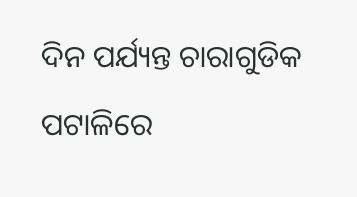ଦିନ ପର୍ଯ୍ୟନ୍ତ ଚାରାଗୁଡିକ ପଟାଳିରେ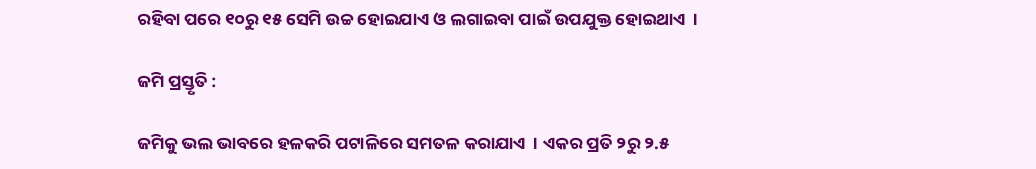ରହିବା ପରେ ୧୦ରୁ ୧୫ ସେମି ଉଚ୍ଚ ହୋଇଯାଏ ଓ ଲଗାଇବା ପାଇଁ ଉପଯୁକ୍ତ ହୋଇଥାଏ  ।

ଜମି ପ୍ରସ୍ତୃତି :

ଜମିକୁ ଭଲ ଭାବରେ ହଳକରି ପଟାଳିରେ ସମତଳ କରାଯାଏ  । ଏକର ପ୍ରତି ୨ରୁ ୨.୫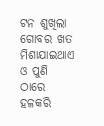ଟନ ଶୁଖିଲା ଗୋବର ଖତ ମିଶାଯାଇଥାଏ ଓ ପୁଣି ଠାରେ ହଳକରି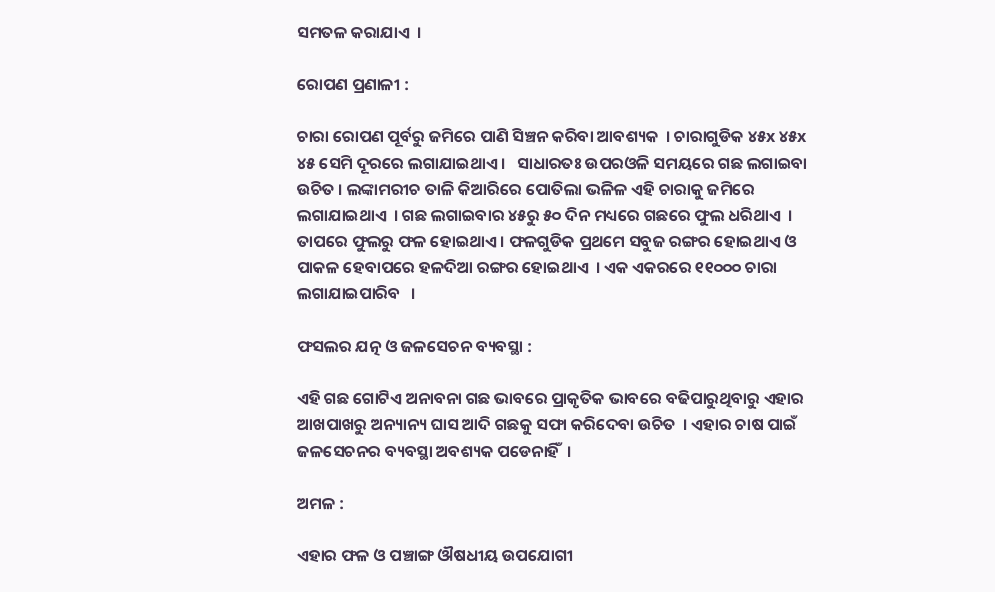ସମତଳ କରାଯାଏ  ।

ରୋପଣ ପ୍ରଣାଳୀ :

ଚାରା ରୋପଣ ପୂର୍ବରୁ ଜମିରେ ପାଣି ସିଞ୍ଚନ କରିବା ଆବଶ୍ୟକ  । ଚାରାଗୁଡିକ ୪୫x ୪୫x ୪୫ ସେମି ଦୂରରେ ଲଗାଯାଇଥାଏ ।   ସାଧାରତଃ ଉପରଓଳି ସମୟରେ ଗଛ ଲଗାଇବା ଉଚିତ । ଲଙ୍କାମରୀଚ ତାଳି କିଆରିରେ ପୋତିଲା ଭଳିଳ ଏହି ଚାରାକୁ ଜମିରେ ଲଗାଯାଇଥାଏ  । ଗଛ ଲଗାଇବାର ୪୫ରୁ ୫୦ ଦିନ ମଧ୍ୟରେ ଗଛରେ ଫୁଲ ଧରିଥାଏ  । ତାପରେ ଫୁଲରୁ ଫଳ ହୋଇଥାଏ । ଫଳଗୁଡିକ ପ୍ରଥମେ ସବୁଜ ରଙ୍ଗର ହୋଇଥାଏ ଓ ପାକଳ ହେବାପରେ ହଳଦିଆ ରଙ୍ଗର ହୋଇଥାଏ  । ଏକ ଏକରରେ ୧୧୦୦୦ ଚାରା ଲଗାଯାଇପାରିବ   ।

ଫସଲର ଯତ୍ନ ଓ ଜଳସେଚନ ବ୍ୟବସ୍ଥା :

ଏହି ଗଛ ଗୋଟିଏ ଅନାବନା ଗଛ ଭାବରେ ପ୍ରାକୃତିକ ଭାବରେ ବଢିପାରୁଥିବାରୁ ଏହାର ଆଖପାଖରୁ ଅନ୍ୟାନ୍ୟ ଘାସ ଆଦି ଗଛକୁ ସଫା କରିଦେବା ଉଚିତ  । ଏହାର ଚାଷ ପାଇଁ ଜଳସେଚନର ବ୍ୟବସ୍ଥା ଅବଶ୍ୟକ ପଡେନାହିଁ  ।

ଅମଳ :

ଏହାର ଫଳ ଓ ପଞ୍ଚାଙ୍ଗ ଔଷଧୀୟ ଉପଯୋଗୀ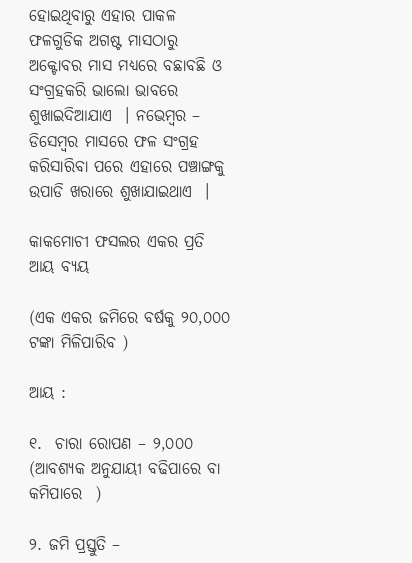ହୋଇଥିବାରୁ ଏହାର ପାକଳ ଫଳଗୁଡିକ ଅଗଷ୍ଟ ମାସଠାରୁ ଅକ୍ଟୋବର ମାସ ମଧ୍ୟରେ ବଛାବଛି ଓ ସଂଗ୍ରହକରି ଭାଲୋ ଭାବରେ ଶୁଖାଇଦିଆଯାଏ  । ନଭେମ୍ବର – ଡିସେମ୍ବର ମାସରେ ଫଳ ସଂଗ୍ରହ କରିସାରିବା ପରେ ଏହାରେ ପଞ୍ଚାଙ୍ଗକୁ ଉପାଡି ଖରାରେ ଶୁଖାଯାଇଥାଏ  ।

କାକମୋଚୀ ଫସଲର ଏକର ପ୍ରତି ଆୟ ବ୍ୟୟ

(ଏକ ଏକର ଜମିରେ ବର୍ଷକୁ ୨୦,୦୦୦ ଟଙ୍କା ମିଳିପାରିବ )

ଆୟ :

୧.  ଚାରା ରୋପଣ – ୨,୦୦୦ (ଆବଶ୍ୟକ ଅନୁଯାୟୀ ବଢିପାରେ ବା କମିପାରେ  )

୨. ଜମି ପ୍ରସ୍ତୁତି –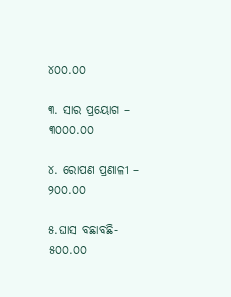୪୦୦.୦୦

୩. ସାର ପ୍ରୟୋଗ – ୩୦୦୦.୦୦

୪. ରୋପଣ ପ୍ରଣାଳୀ – ୨୦୦.୦୦

୫.ଘାସ ବଛାବଛି- ୫୦୦.୦୦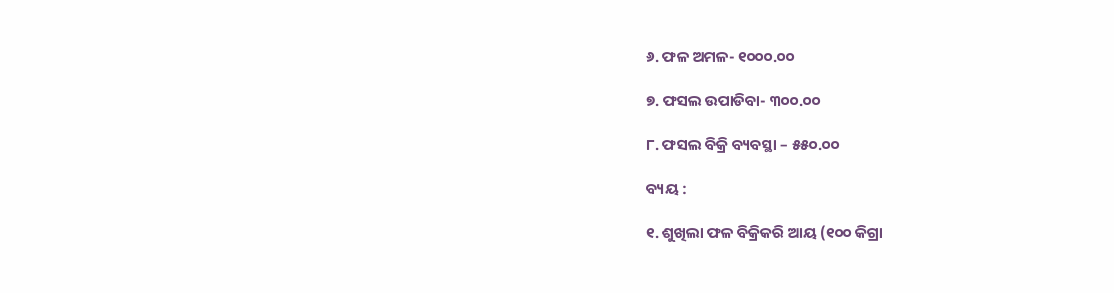୬. ଫଳ ଅମଳ- ୧୦୦୦.୦୦

୭. ଫସଲ ଉପାଡିବା- ୩୦୦.୦୦

୮. ଫସଲ ବିକ୍ରି ବ୍ୟବସ୍ଥା – ୫୫୦.୦୦

ବ୍ୟୟ :

୧. ଶୁଖିଲା ଫଳ ବିକ୍ରିକରି ଆୟ (୧୦୦ କିଗ୍ରା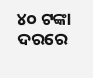୪୦ ଟଙ୍କା ଦରରେ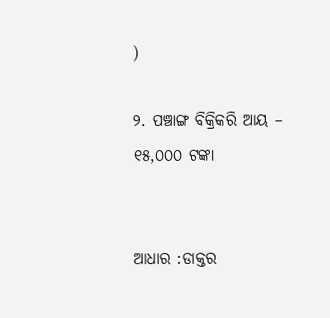)

୨. ପଞ୍ଚାଙ୍ଗ ବିକ୍ରିକରି ଆୟ – ୧୫,୦୦୦ ଟଙ୍କା


ଆଧାର :ଡାକ୍ତର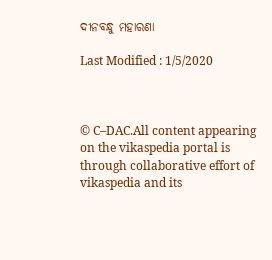ଦୀନବନ୍ଧୁ ମହାରଣା

Last Modified : 1/5/2020



© C–DAC.All content appearing on the vikaspedia portal is through collaborative effort of vikaspedia and its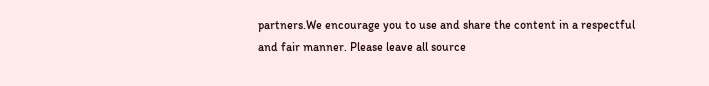partners.We encourage you to use and share the content in a respectful and fair manner. Please leave all source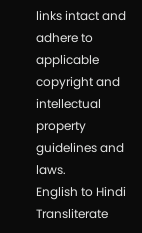links intact and adhere to applicable copyright and intellectual property guidelines and laws.
English to Hindi Transliterate